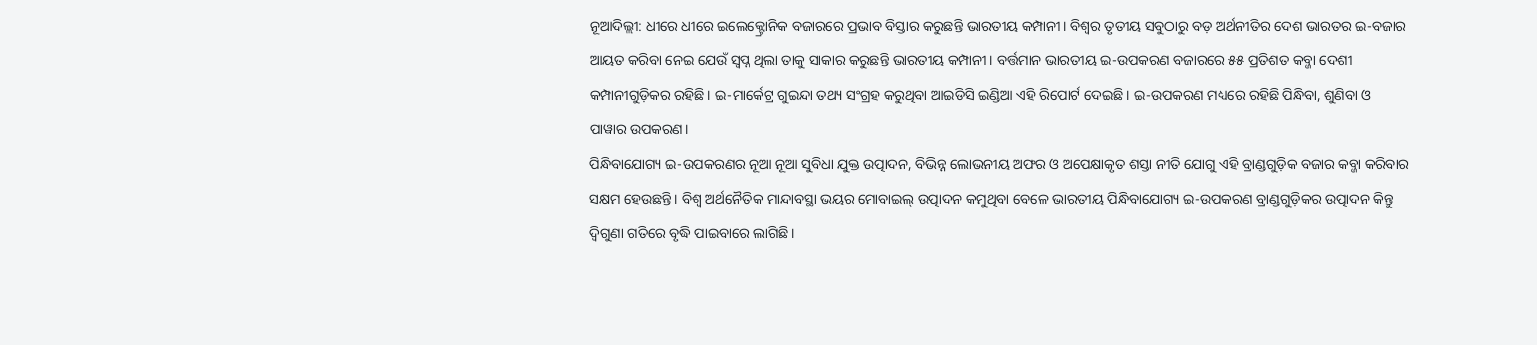ନୂଆଦିଲ୍ଲୀ: ଧୀରେ ଧୀରେ ଇଲେକ୍ଟ୍ରୋନିକ ବଜାରରେ ପ୍ରଭାବ ବିସ୍ତାର କରୁଛନ୍ତି ଭାରତୀୟ କମ୍ପାନୀ। ବିଶ୍ୱର ତୃତୀୟ ସବୁଠାରୁ ବଡ଼ ଅର୍ଥନୀତିର ଦେଶ ଭାରତର ଇ-ବଜାର ଆୟତ କରିବା ନେଇ ଯେଉଁ ସ୍ୱପ୍ନ ଥିଲା ତାକୁ ସାକାର କରୁଛନ୍ତି ଭାରତୀୟ କମ୍ପାନୀ। ବର୍ତ୍ତମାନ ଭାରତୀୟ ଇ-ଉପକରଣ ବଜାରରେ ୫୫ ପ୍ରତିଶତ କବ୍ଜା ଦେଶୀ କମ୍ପାନୀଗୁଡ଼ିକର ରହିଛି। ଇ-ମାର୍କେଟ୍ର ଗୁଇନ୍ଦା ତଥ୍ୟ ସଂଗ୍ରହ କରୁଥିବା ଆଇଡିସି ଇଣ୍ଡିଆ ଏହି ରିପୋର୍ଟ ଦେଇଛି। ଇ-ଉପକରଣ ମଧ୍ୟରେ ରହିଛି ପିନ୍ଧିବା, ଶୁଣିବା ଓ ପାୱାର ଉପକରଣ।
ପିନ୍ଧିବାଯୋଗ୍ୟ ଇ-ଉପକରଣର ନୂଆ ନୂଆ ସୁବିଧା ଯୁକ୍ତ ଉତ୍ପାଦନ, ବିଭିନ୍ନ ଲୋଭନୀୟ ଅଫର ଓ ଅପେକ୍ଷାକୃତ ଶସ୍ତା ନୀତି ଯୋଗୁ ଏହି ବ୍ରାଣ୍ଡଗୁଡ଼ିକ ବଜାର କବ୍ଜା କରିବାର ସକ୍ଷମ ହେଉଛନ୍ତି। ବିଶ୍ୱ ଅର୍ଥନୈତିକ ମାନ୍ଦାବସ୍ଥା ଭୟର ମୋବାଇଲ୍ ଉତ୍ପାଦନ କମୁଥିବା ବେଳେ ଭାରତୀୟ ପିନ୍ଧିବାଯୋଗ୍ୟ ଇ-ଉପକରଣ ବ୍ରାଣ୍ଡଗୁଡ଼ିକର ଉତ୍ପାଦନ କିନ୍ତୁ ଦ୍ୱିଗୁଣା ଗତିରେ ବୃଦ୍ଧି ପାଇବାରେ ଲାଗିଛି।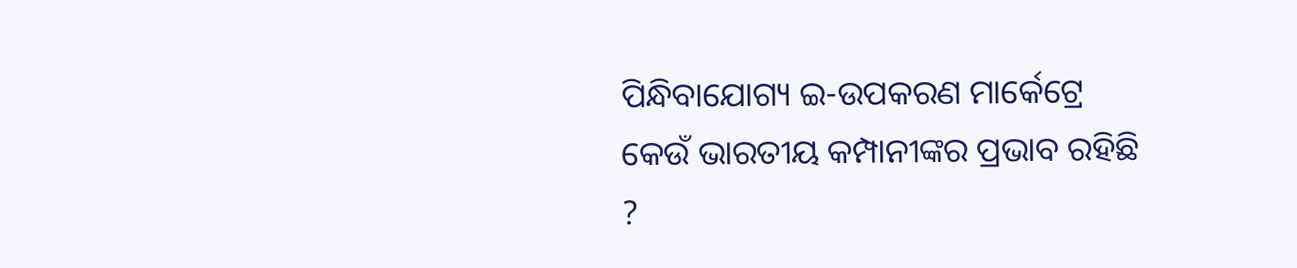ପିନ୍ଧିବାଯୋଗ୍ୟ ଇ-ଉପକରଣ ମାର୍କେଟ୍ରେ କେଉଁ ଭାରତୀୟ କମ୍ପାନୀଙ୍କର ପ୍ରଭାବ ରହିଛି ?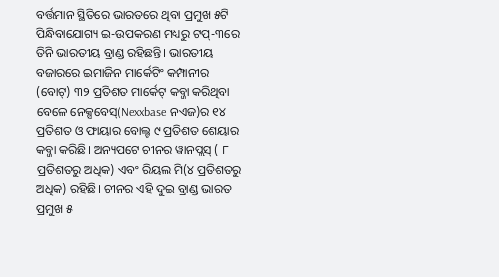ବର୍ତ୍ତମାନ ସ୍ଥିତିରେ ଭାରତରେ ଥିବା ପ୍ରମୁଖ ୫ଟି ପିନ୍ଧିବାଯୋଗ୍ୟ ଇ-ଉପକରଣ ମଧ୍ୟରୁ ଟପ୍-୩ରେ ତିନି ଭାରତୀୟ ବ୍ରାଣ୍ଡ ରହିଛନ୍ତି। ଭାରତୀୟ ବଜାରରେ ଇମାଜିନ ମାର୍କେଟିଂ କମ୍ପାନୀର (ବୋଟ୍) ୩୨ ପ୍ରତିଶତ ମାର୍କେଟ୍ କବ୍ଜା କରିଥିବା ବେଳେ ନେକ୍ସବେସ୍(Nexxbase ନଏଜ)ର ୧୪ ପ୍ରତିଶତ ଓ ଫାୟାର ବୋଲ୍ଟ ୯ ପ୍ରତିଶତ ଶେୟାର କବ୍ଜା କରିଛି। ଅନ୍ୟପଟେ ଚୀନର ୱାନପ୍ଲସ୍ ( ୮ ପ୍ରତିଶତରୁ ଅଧିକ) ଏବଂ ରିୟଲ ମି(୪ ପ୍ରତିଶତରୁ ଅଧିକ) ରହିଛି। ଚୀନର ଏହି ଦୁଇ ବ୍ରାଣ୍ଡ ଭାରତ ପ୍ରମୁଖ ୫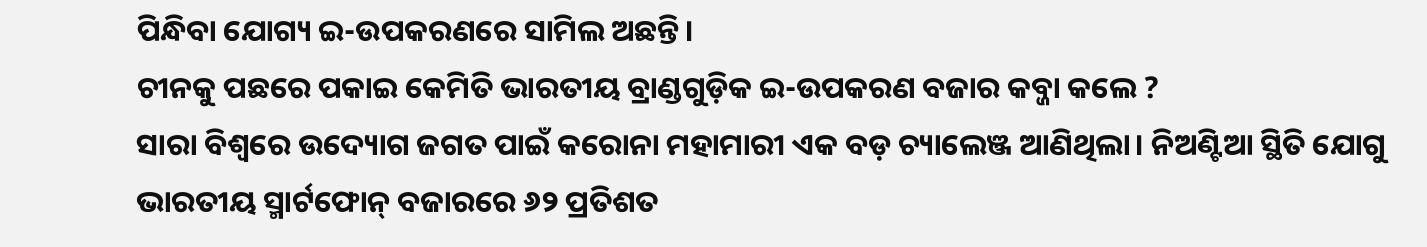ପିନ୍ଧିବା ଯୋଗ୍ୟ ଇ-ଉପକରଣରେ ସାମିଲ ଅଛନ୍ତି।
ଚୀନକୁ ପଛରେ ପକାଇ କେମିତି ଭାରତୀୟ ବ୍ରାଣ୍ଡଗୁଡ଼ିକ ଇ-ଉପକରଣ ବଜାର କବ୍ଜା କଲେ ?
ସାରା ବିଶ୍ୱରେ ଉଦ୍ୟୋଗ ଜଗତ ପାଇଁ କରୋନା ମହାମାରୀ ଏକ ବଡ଼ ଚ୍ୟାଲେଞ୍ଜ ଆଣିଥିଲା। ନିଅଣ୍ଟିଆ ସ୍ଥିତି ଯୋଗୁ ଭାରତୀୟ ସ୍ମାର୍ଟଫୋନ୍ ବଜାରରେ ୬୨ ପ୍ରତିଶତ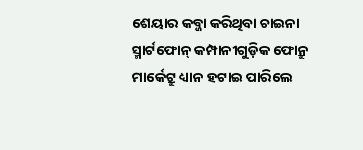ଶେୟାର କବ୍ଜା କରିଥିବା ଚାଇନା ସ୍ମାର୍ଟଫୋନ୍ କମ୍ପାନୀଗୁଡ଼ିକ ଫୋନ୍ରୁ ମାର୍କେଟ୍ରୁ ଧ୍ୟାନ ହଟାଇ ପାରିଲେ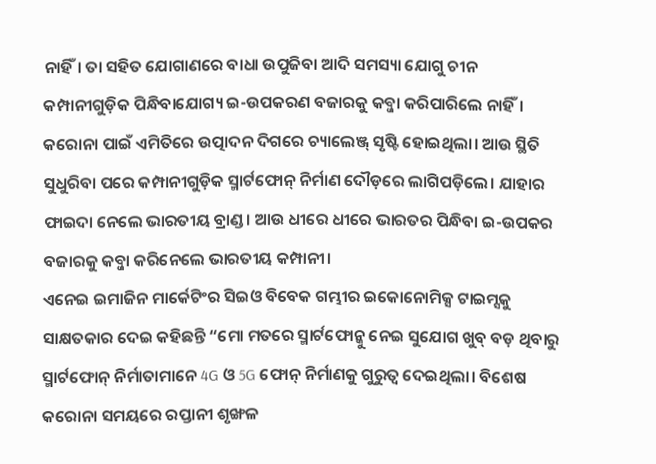ନାହିଁ। ତା ସହିତ ଯୋଗାଣରେ ବାଧା ଉପୁଜିବା ଆଦି ସମସ୍ୟା ଯୋଗୁ ଚୀନ କମ୍ପାନୀଗୁଡ଼ିକ ପିନ୍ଧିବାଯୋଗ୍ୟ ଇ-ଉପକରଣ ବଜାରକୁ କବ୍ଜା କରିପାରିଲେ ନାହିଁ।
କରୋନା ପାଇଁ ଏମିତିରେ ଉତ୍ପାଦନ ଦିଗରେ ଚ୍ୟାଲେଞ୍ଜ୍ ସୃଷ୍ଟି ହୋଇଥିଲା। ଆଉ ସ୍ଥିତି ସୁଧୁରିବା ପରେ କମ୍ପାନୀଗୁଡ଼ିକ ସ୍ମାର୍ଟଫୋନ୍ ନିର୍ମାଣ ଦୌଡ଼ରେ ଲାଗିପଡ଼ିଲେ। ଯାହାର ଫାଇଦା ନେଲେ ଭାରତୀୟ ବ୍ରାଣ୍ଡ। ଆଉ ଧୀରେ ଧୀରେ ଭାରତର ପିନ୍ଧିବା ଇ-ଉପକର ବଜାରକୁ କବ୍ଜା କରିନେଲେ ଭାରତୀୟ କମ୍ପାନୀ।
ଏନେଇ ଇମାଜିନ ମାର୍କେଟିଂର ସିଇଓ ବିବେକ ଗମ୍ଭୀର ଇକୋନୋମିକ୍ସ ଟାଇମ୍ସକୁ ସାକ୍ଷତକାର ଦେଇ କହିଛନ୍ତି “ମୋ ମତରେ ସ୍ମାର୍ଟଫୋନ୍କୁ ନେଇ ସୁଯୋଗ ଖୁବ୍ ବଡ଼ ଥିବାରୁ ସ୍ମାର୍ଟଫୋନ୍ ନିର୍ମାତାମାନେ 4G ଓ 5G ଫୋନ୍ ନିର୍ମାଣକୁ ଗୁରୁତ୍ୱ ଦେଇଥିଲା। ବିଶେଷ କରୋନା ସମୟରେ ରପ୍ତାନୀ ଶୃଙ୍ଖଳ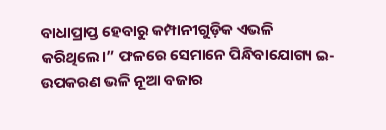ବାଧାପ୍ରାପ୍ତ ହେବାରୁ କମ୍ପାନୀଗୁଡ଼ିକ ଏଭଳି କରିଥିଲେ।” ଫଳରେ ସେମାନେ ପିନ୍ଧିବାଯୋଗ୍ୟ ଇ-ଉପକରଣ ଭଳି ନୂଆ ବଜାର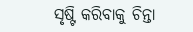ସୃଷ୍ଟି କରିବାକୁ ଚିନ୍ତା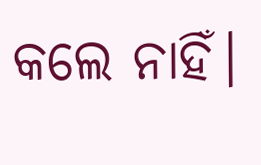କଲେ ନାହିଁ।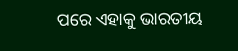ପରେ ଏହାକୁ ଭାରତୀୟ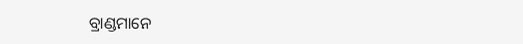ବ୍ରାଣ୍ଡମାନେ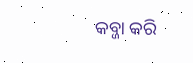କବ୍ଜା କରି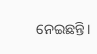ନେଇଛନ୍ତି।